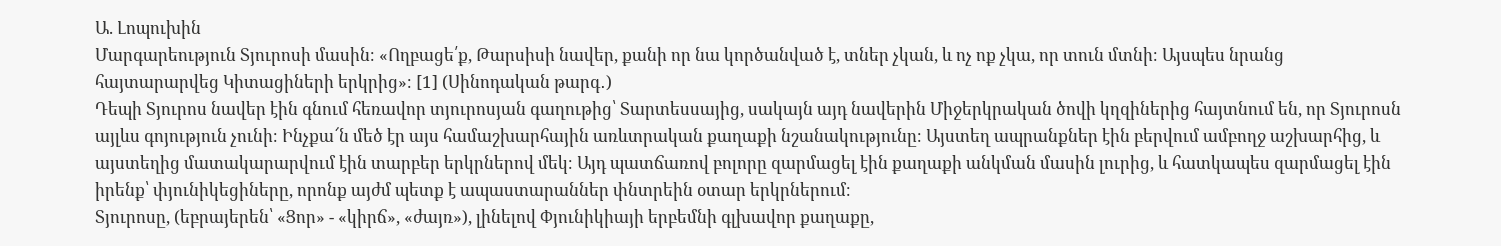Ա. Լոպուխին
Մարգարեություն Տյուրոսի մասին։ «Ողբացե՛ք, Թարսիսի նավեր, քանի որ նա կործանված է, տներ չկան, և ոչ ոք չկա, որ տուն մտնի։ Այսպես նրանց հայտարարվեց Կիտացիների երկրից»։ [1] (Սինոդական թարգ․)
Դեպի Տյուրոս նավեր էին գնում հեռավոր տյուրոսյան գաղութից՝ Տարտեսսայից, սակայն այդ նավերին Միջերկրական ծովի կղզիներից հայտնում են, որ Տյուրոսն այլևս գոյություն չունի։ Ինչքա՜ն մեծ էր այս համաշխարհային առևտրական քաղաքի նշանակությունը։ Այստեղ ապրանքներ էին բերվում ամբողջ աշխարհից, և այստեղից մատակարարվում էին տարբեր երկրներով մեկ։ Այդ պատճառով բոլորը զարմացել էին քաղաքի անկման մասին լուրից, և հատկապես զարմացել էին իրենք՝ փյունիկեցիները, որոնք այժմ պետք է ապաստարաններ փնտրեին օտար երկրներում։
Տյուրոսը, (եբրայերեն՝ «Ցոր» - «կիրճ», «ժայռ»), լինելով Փյունիկիայի երբեմնի գլխավոր քաղաքը,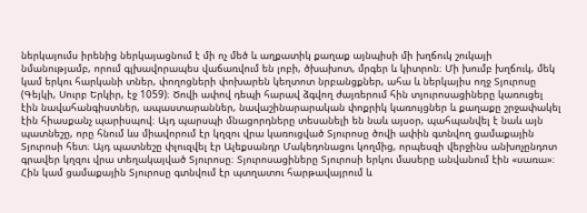ներկայումս իրենից ներկայացնում է մի ոչ մեծ և աղքատիկ քաղաք այնպիսի մի խղճուկ շուկայի նմանությամբ, որում գլխավորապես վաճառվում են լոբի, ծխախոտ, մրգեր և կիտրոն։ Մի խումբ խղճուկ, մեկ կամ երկու հարկանի տներ, փողոցների փոխարեն կեղտոտ նրբանցքներ, ահա և ներկայիս ողջ Տյուրոսը (Գեյկի, Սուրբ Երկիր, էջ 1059)։ Ծովի ափով դեպի հարավ ձգվող ժայռերում հին տյուրոսացիները կառուցել էին նավահանգիստներ, ապաստարաններ, նավաշինարարական փոքրիկ կառույցներ և քաղաքը շրջափակել էին հիասքանչ պարիսպով։ Այդ պարսպի մնացորդները տեսանելի են նաև այսօր, պահպանվել է նաև այն պատնեշը, որը հնում ևս միավորում էր կղզու վրա կառուցված Տյուրոսը ծովի ափին գտնվող ցամաքային Տյուրոսի հետ։ Այդ պատնեշը փլուզվել էր Ալեքսանդր Մակեդոնացու կողմից, որպեսզի վերջինս անխոչընդոտ գրավեր կղզու վրա տեղակայված Տյուրոսը։ Տյուրոսացիները Տյուրոսի երկու մասերը անվանում էին «սառա»։ Հին կամ ցամաքային Տյուրոսը գտնվում էր պտղատու հարթավայրում և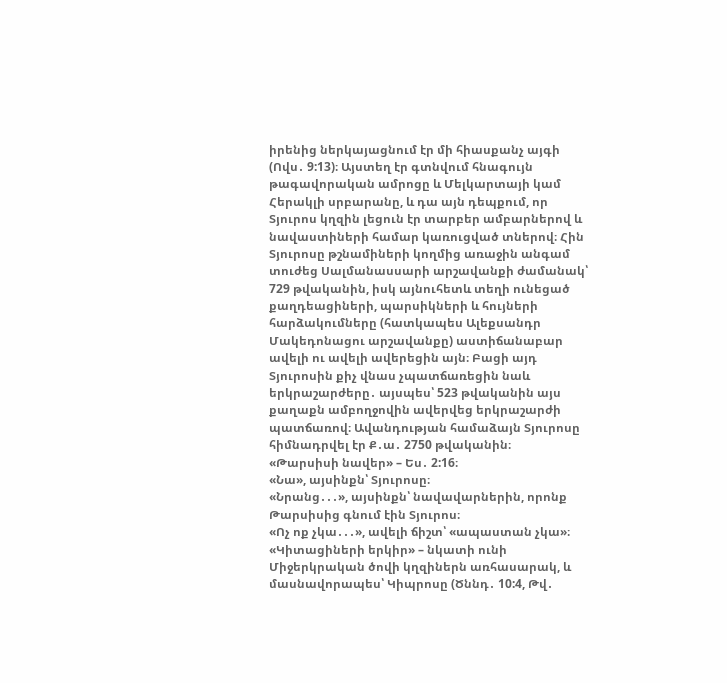իրենից ներկայացնում էր մի հիասքանչ այգի (Ովս․ 9:13)։ Այստեղ էր գտնվում հնագույն թագավորական ամրոցը և Մելկարտայի կամ Հերակլի սրբարանը, և դա այն դեպքում, որ Տյուրոս կղզին լեցուն էր տարբեր ամբարներով և նավաստիների համար կառուցված տներով։ Հին Տյուրոսը թշնամիների կողմից առաջին անգամ տուժեց Սալմանասսարի արշավանքի ժամանակ՝ 729 թվականին, իսկ այնուհետև տեղի ունեցած քաղդեացիների, պարսիկների և հույների հարձակումները (հատկապես Ալեքսանդր Մակեդոնացու արշավանքը) աստիճանաբար ավելի ու ավելի ավերեցին այն։ Բացի այդ Տյուրոսին քիչ վնաս չպատճառեցին նաև երկրաշարժերը․ այսպես՝ 523 թվականին այս քաղաքն ամբողջովին ավերվեց երկրաշարժի պատճառով։ Ավանդության համաձայն Տյուրոսը հիմնադրվել էր Ք․ա․ 2750 թվականին։
«Թարսիսի նավեր» – Ես․ 2:16։
«Նա», այսինքն՝ Տյուրոսը։
«Նրանց․․․», այսինքն՝ նավավարներին, որոնք Թարսիսից գնում էին Տյուրոս։
«Ոչ ոք չկա․․․», ավելի ճիշտ՝ «ապաստան չկա»։
«Կիտացիների երկիր» – նկատի ունի Միջերկրական ծովի կղզիներն առհասարակ, և մասնավորապես՝ Կիպրոսը (Ծննդ․ 10:4, Թվ․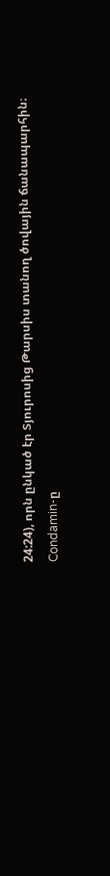24:24), որն ընկած էր Տյուրոսից Թարսիս տանող ծովային ճանապարհին։
Condamin-ը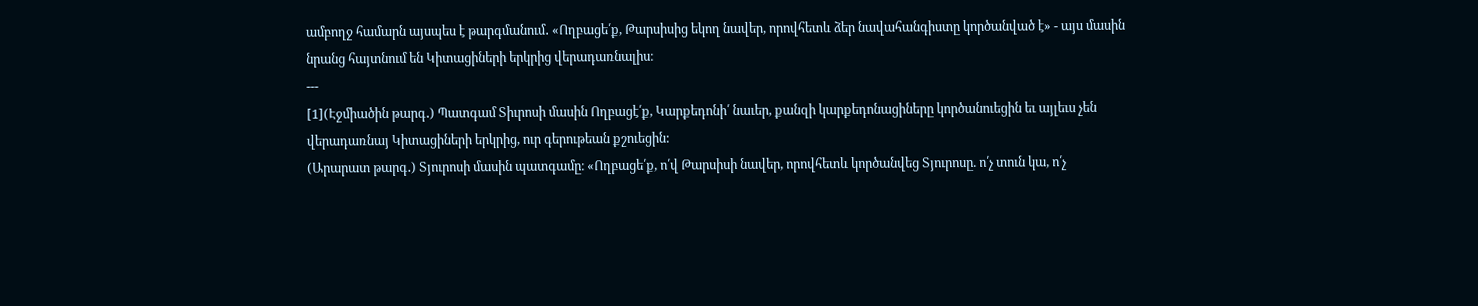ամբողջ համարն այսպես է թարգմանում․ «Ողբացե՛ք, Թարսիսից եկող նավեր, որովհետև ձեր նավահանգիստը կործանված է» - այս մասին նրանց հայտնում են Կիտացիների երկրից վերադառնալիս։
---
[1](Էջմիածին թարգ․) Պատգամ Տիւրոսի մասին Ողբացէ՛ք, Կարքեդոնի՛ նաւեր, քանզի կարքեդոնացիները կործանուեցին եւ այլեւս չեն վերադառնայ Կիտացիների երկրից, ուր գերութեան քշուեցին:
(Արարատ թարգ․) Տյուրոսի մասին պատգամը։ «Ողբացե՛ք, ո՛վ Թարսիսի նավեր, որովհետև կործանվեց Տյուրոսը. ո՛չ տուն կա, ո՛չ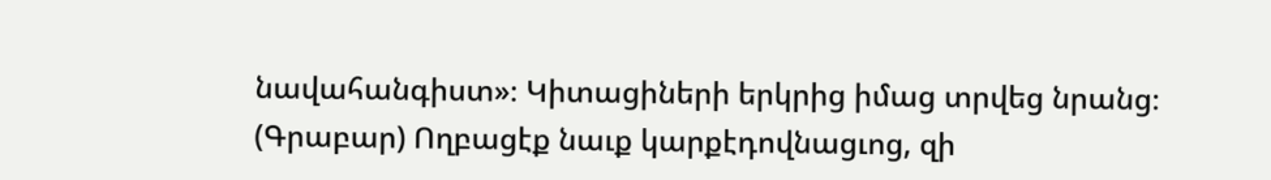նավահանգիստ»։ Կիտացիների երկրից իմաց տրվեց նրանց։
(Գրաբար) Ողբացէք նաւք կարքէդովնացւոց, զի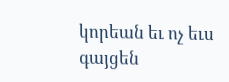կորեան եւ ոչ եւս գայցեն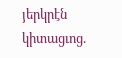յերկրէն կիտացւոց.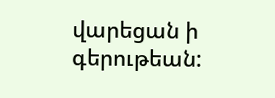վարեցան ի գերութեան: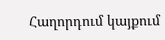Հաղորդում կայքում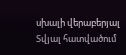սխալի վերաբերյալ
Տվյալ հատվածում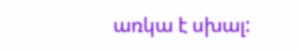առկա է սխալ: